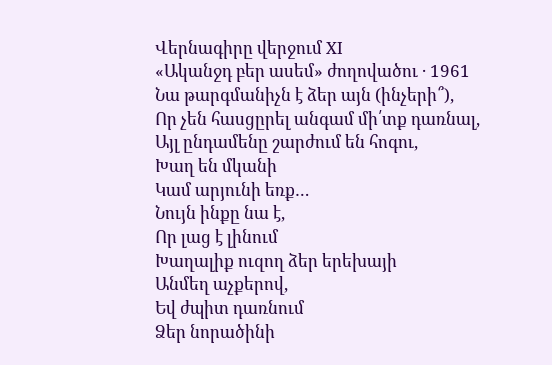Վերնագիրը վերջում XI
«Ականջդ բեր ասեմ» ժողովածու · 1961
Նա թարգմանիչն է ձեր այն (ինչերի՞),
Որ չեն հասցըրել անգամ մի՛տք դառնալ,
Այլ ընդամենը շարժում են հոգու,
Խաղ են մկանի
Կամ արյունի եռք…
Նույն ինքը նա է,
Որ լաց է լինում
Խաղալիք ուզող ձեր երեխայի
Անմեղ աչքերով,
Եվ ժպիտ դառնում
Ձեր նորածինի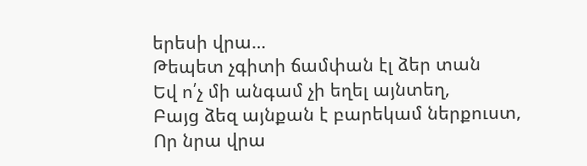երեսի վրա…
Թեպետ չգիտի ճամփան էլ ձեր տան
Եվ ո՛չ մի անգամ չի եղել այնտեղ,
Բայց ձեզ այնքան է բարեկամ ներքուստ,
Որ նրա վրա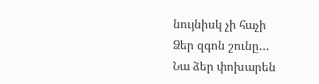նույնիսկ չի հաչի
Ձեր զգոն շունը…
Նա ձեր փոխարեն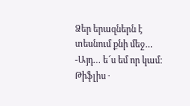Ձեր երազներն է տեսնում քնի մեջ…
-Այդ… ե՜ս եմ որ կամ։
Թիֆլիս ·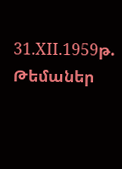31.XII.1959թ.
Թեմաներ